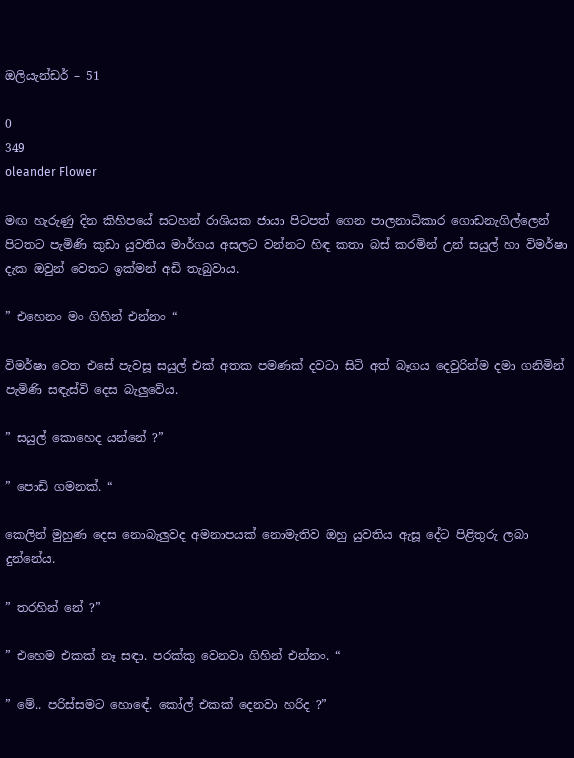ඔලියැන්ඩර් – 51

0
349
oleander Flower

මඟ හැරුණු දින කිහිපයේ සටහන් රාශියක ජායා පිටපත් ගෙන පාලනාධිකාර ගොඩනැගිල්ලෙන් පිටතට පැමිණි කුඩා යුවතිය මාර්ගය අසලට වන්නට හිඳ කතා බස් කරමින් උන් සයුල් හා විමර්ෂා දැක ඔවුන් වෙතට ඉක්මන් අඩි තැබුවාය.

” එහෙනං මං ගිහින් එන්නං “

විමර්ෂා වෙත එසේ පැවසූ සයුල් එක් අතක පමණක් දවටා සිටි අත් බෑගය දෙවුරින්ම දමා ගනිමින් පැමිණි සඳැස්වි දෙස බැලුවේය.

” සයුල් කොහෙද යන්නේ ?”

” පොඩි ගමනක්. “

කෙලින් මුහුණ දෙස නොබැලුවද අමනාපයක් නොමැතිව ඔහු යුවතිය ඇසූ දේට පිළිතුරු ලබා දුන්නේය.

” තරහින් නේ ?”

” එහෙම එකක් නෑ සඳා. පරක්කු වෙනවා ගිහින් එන්නං. “

” මේ.. පරිස්සමට හොඳේ. කෝල් එකක් දෙනවා හරිද ?”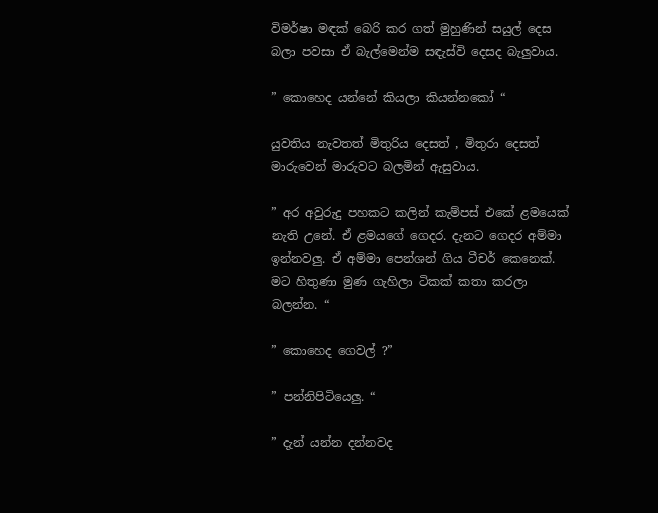විමර්ෂා මඳක් බෙරි කර ගත් මුහුණින් සයුල් දෙස බලා පවසා ඒ බැල්මෙන්ම සඳැස්වි දෙසද බැලුවාය.

” කොහෙද යන්නේ කියලා කියන්නකෝ “

යුවතිය නැවතත් මිතුරිය දෙසත් , මිතුරා දෙසත් මාරුවෙන් මාරුවට බලමින් ඇසුවාය.

” අර අවුරුදු පහකට කලින් කැම්පස් එකේ ළමයෙක් නැති උනේ. ඒ ළමයගේ ගෙදර. දැනට ගෙදර අම්මා ඉන්නවලු. ඒ අම්මා පෙන්ශන් ගිය ටීචර් කෙනෙක්. මට හිතුණා මුණ ගැහිලා ටිකක් කතා කරලා බලන්න. “

” කොහෙද ගෙවල් ?”

” පන්නිපිටියෙලු. “

” දැන් යන්න දන්නවද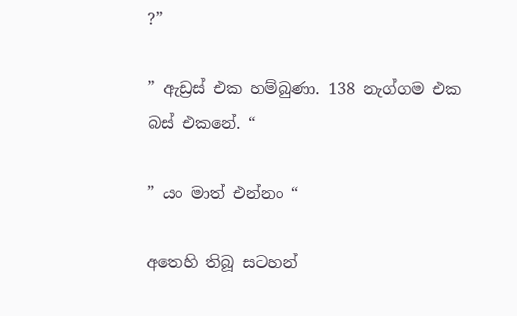?”

” ඇඩ්‍රස් එක හම්බුණා. 138 නැග්ගම එක බස් එකනේ. “

” යං මාත් එන්නං “

අතෙහි තිබූ සටහන්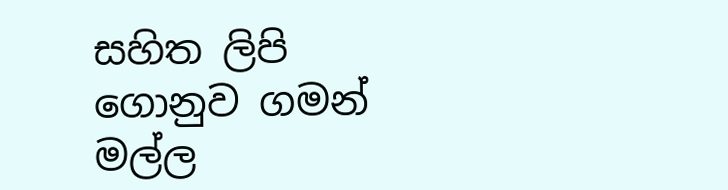සහිත ලිපි ගොනුව ගමන් මල්ල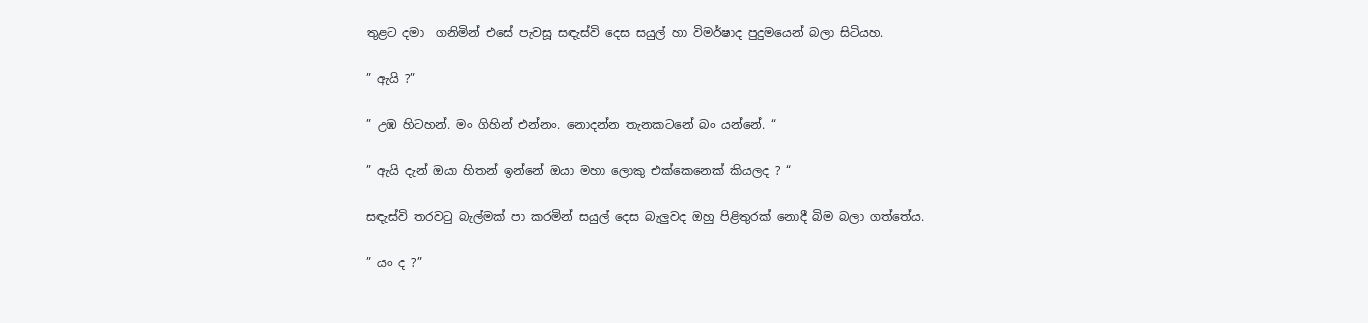තුළට දමා  ගනිමින් එසේ පැවසූ සඳැස්වි දෙස සයුල් හා විමර්ෂාද පුදුමයෙන් බලා සිටියහ.

” ඇයි ?”

” උඹ හිටහන්. මං ගිහින් එන්නං. නොදන්න තැනකටනේ බං යන්නේ. “

” ඇයි දැන් ඔයා හිතන් ඉන්නේ ඔයා මහා ලොකු එක්කෙනෙක් කියලද ? “

සඳැස්වි තරවටු බැල්මක් පා කරමින් සයුල් දෙස බැලුවද ඔහු පිළිතුරක් නොදී බිම බලා ගත්තේය.

” යං ද ?”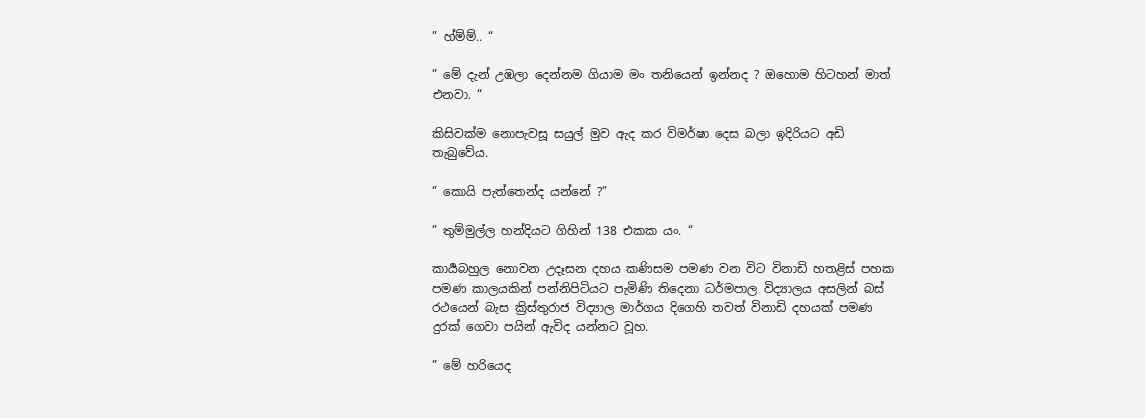” හ්ම්ම්.. “

” මේ දැන් උඹලා දෙන්නම ගියාම මං තනියෙන් ඉන්නද ? ඔහොම හිටහන් මාත් එනවා. “

කිසිවක්ම නොපැවසූ සයුල් මුව ඇද කර විමර්ෂා දෙස බලා ඉදිරියට අඩි තැබුවේය.

” කොයි පැත්තෙන්ද යන්නේ ?”

” තුම්මුල්ල හන්දියට ගිහින් 138 එකක යං. “

කාර්‍යබහුල නොවන උදෑසන දහය කණිසම පමණ වන විට විනාඩි හතළිස් පහක පමණ කාලයකින් පන්නිපිටියට පැමිණි තිදෙනා ධර්මපාල විද්‍යාලය අසලින් බස් රථයෙන් බැස ක්‍රිස්තුරාජ විද්‍යාල මාර්ගය දිගෙහි තවත් විනාඩි දහයක් පමණ දුරක් ගෙවා පයින් ඇවිද යන්නට වූහ.

” මේ හරියෙද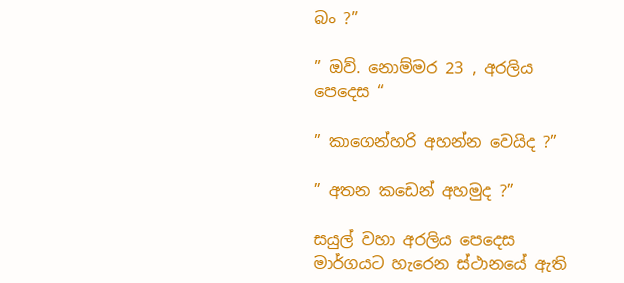බං ?”

” ඔව්. නොම්මර 23 , අරලිය පෙදෙස “

” කාගෙන්හරි අහන්න වෙයිද ?”

” අතන කඩෙන් අහමුද ?”

සයුල් වහා අරලිය පෙදෙස මාර්ගයට හැරෙන ස්ථානයේ ඇති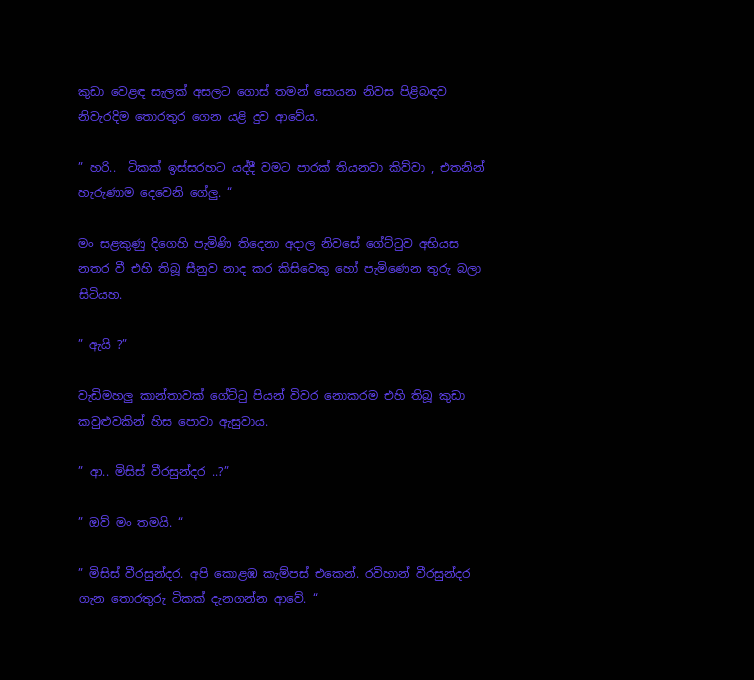කුඩා වෙළඳ සැලක් අසලට ගොස් තමන් සොයන නිවස පිළිබඳව නිවැරදිම තොරතුර ගෙන යළි දුව ආවේය.

” හරි..  ටිකක් ඉස්සරහට යද්දී වමට පාරක් තියනවා කිව්වා , එතනින් හැරුණාම දෙවෙනි ගේලු. “

මං සළකුණු දිගෙහි පැමිණි තිදෙනා අදාල නිවසේ ගේට්ටුව අභියස නතර වී එහි තිබූ සීනුව නාද කර කිසිවෙකු හෝ පැමිණෙන තුරු බලා සිටියහ.

” ඇයි ?”

වැඩිමහලු කාන්තාවක් ගේට්ටු පියන් විවර නොකරම එහි තිබූ කුඩා කවුළුවකින් හිස පොවා ඇසුවාය.

” ආ.. මිසිස් වීරසුන්දර ..?”

” ඔව් මං තමයි. “

” මිසිස් වීරසුන්දර. අපි කොළඹ කැම්පස් එකෙන්. රවිහාන් වීරසුන්දර ගැන තොරතුරු ටිකක් දැනගන්න ආවේ. “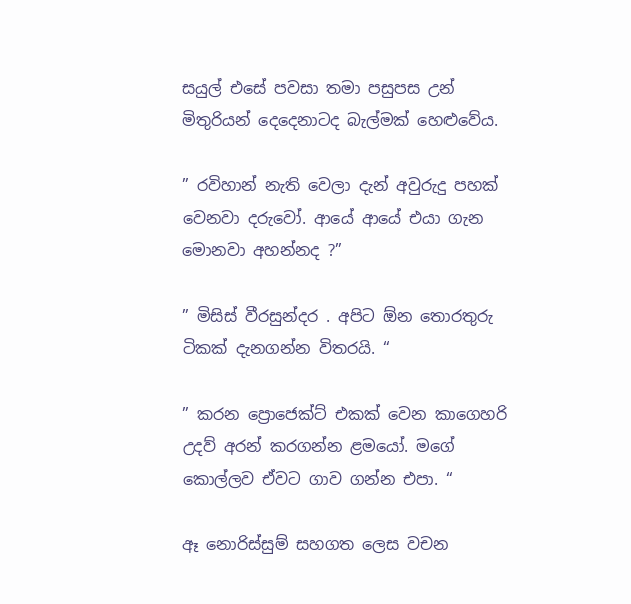සයුල් එසේ පවසා තමා පසුපස උන් මිතුරියන් දෙදෙනාටද බැල්මක් හෙළුවේය.

” රවිහාන් නැති වෙලා දැන් අවුරුදු පහක් වෙනවා දරුවෝ. ආයේ ආයේ එයා ගැන මොනවා අහන්නද ?”

” මිසිස් වීරසුන්දර . අපිට ඕන තොරතුරු ටිකක් දැනගන්න විතරයි. “

” කරන ප්‍රොජෙක්ට් එකක් වෙන කාගෙහරි උදව් අරන් කරගන්න ළමයෝ. මගේ කොල්ලව ඒවට ගාව ගන්න එපා. “

ඈ නොරිස්සුම් සහගත ලෙස වචන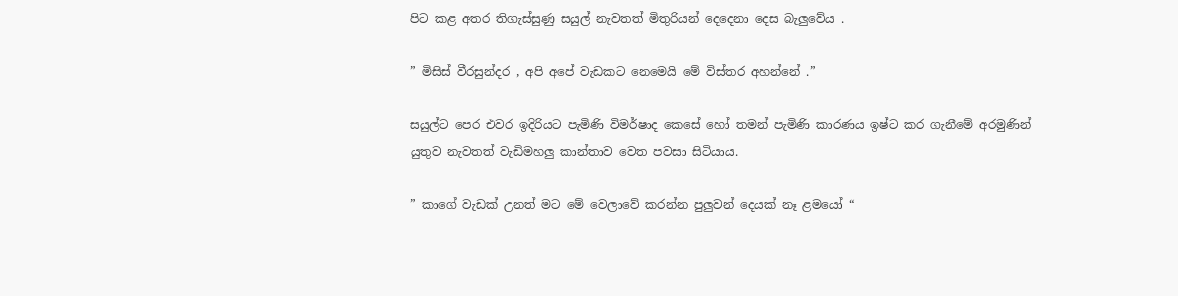පිට කළ අතර තිගැස්සුණු සයුල් නැවතත් මිතුරියන් දෙදෙනා දෙස බැලුවේය .

” මිසිස් වීරසුන්දර , අපි අපේ වැඩකට නෙමෙයි මේ විස්තර අහන්නේ .”

සයුල්ට පෙර එවර ඉදිරියට පැමිණි විමර්ෂාද කෙසේ හෝ තමන් පැමිණි කාරණය ඉෂ්ට කර ගැනීමේ අරමුණින් යුතුව නැවතත් වැඩිමහලු කාන්තාව වෙත පවසා සිටියාය.

” කාගේ වැඩක් උනත් මට මේ වෙලාවේ කරන්න පුලුවන් දෙයක් නෑ ළමයෝ “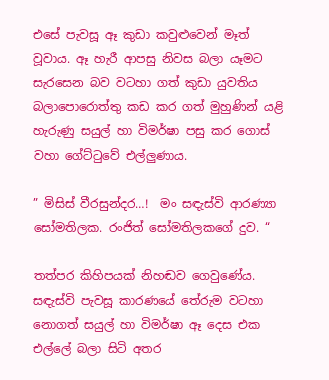එසේ පැවසූ ඈ කුඩා කවුළුවෙන් මෑත් වූවාය. ඈ හැරී ආපසු නිවස බලා යෑමට සැරසෙන බව වටහා ගත් කුඩා යුවතිය බලාපොරොත්තු කඩ කර ගත් මුහුණින් යළි හැරුණු සයුල් හා විමර්ෂා පසු කර ගොස් වහා ගේට්ටුවේ එල්ලුණාය.

” මිසිස් වීරසුන්දර…!  මං සඳැස්වි ආරණ්‍යා සෝමතිලක. රංජිත් සෝමතිලකගේ දුව. “

තත්පර කිහිපයක් නිහඬව ගෙවුණේය. සඳැස්වි පැවසූ කාරණයේ තේරුම වටහා නොගත් සයුල් හා විමර්ෂා ඈ දෙස එක එල්ලේ බලා සිටි අතර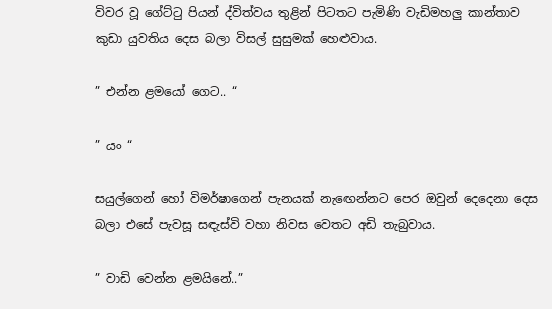විවර වූ ගේට්ටු පියන් ද්විත්වය තුළින් පිටතට පැමිණි වැඩිමහලු කාන්තාව කුඩා යුවතිය දෙස බලා විසල් සුසුමක් හෙළුවාය.

” එන්න ළමයෝ ගෙට.. “

” යං “

සයුල්ගෙන් හෝ විමර්ෂාගෙන් පැනයක් නැඟෙන්නට පෙර ඔවුන් දෙදෙනා දෙස බලා එසේ පැවසූ සඳැස්වි වහා නිවස වෙතට අඩි තැබුවාය.

” වාඩි වෙන්න ළමයිනේ..”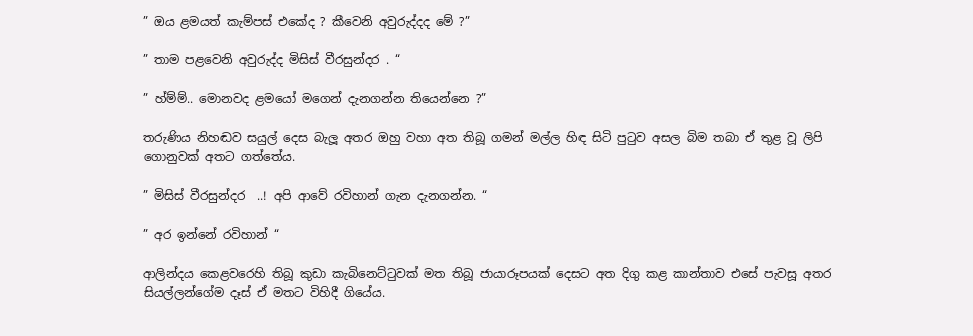” ඔය ළමයත් කැම්පස් එකේද ? කීවෙනි අවුරුද්දද මේ ?”

” තාම පළවෙනි අවුරුද්ද මිසිස් වීරසුන්දර . “

” හ්ම්ම්.. මොනවද ළමයෝ මගෙන් දැනගන්න තියෙන්නෙ ?”

තරුණිය නිහඬව සයුල් දෙස බැලූ අතර ඔහු වහා අත තිබූ ගමන් මල්ල හිඳ සිටි පුටුව අසල බිම තබා ඒ තුළ වූ ලිපි ගොනුවක් අතට ගත්තේය.

” මිසිස් වීරසුන්දර  ..! අපි ආවේ රවිහාන් ගැන දැනගන්න. “

” අර ඉන්නේ රවිහාන් “

ආලින්දය කෙළවරෙහි තිබූ කුඩා කැබිනෙට්ටුවක් මත තිබූ ජායාරූපයක් දෙසට අත දිගු කළ කාන්තාව එසේ පැවසූ අතර සියල්ලන්ගේම දෑස් ඒ මතට විහිදී ගියේය.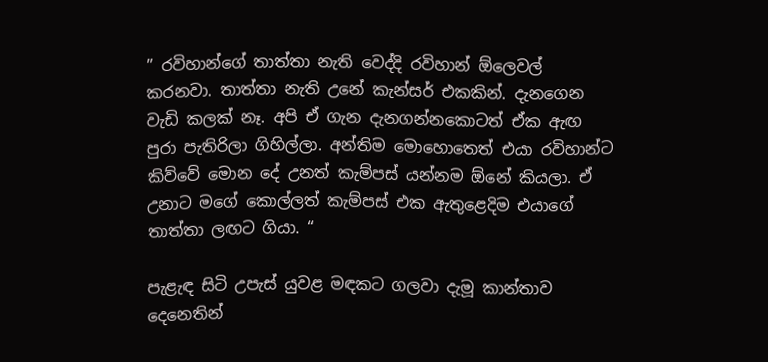” රවිහාන්ගේ තාත්තා නැති වෙද්දි රවිහාන් ඕලෙවල් කරනවා. තාත්තා නැති උනේ කැන්සර් එකකින්. දැනගෙන වැඩි කලක් නෑ. අපි ඒ ගැන දැනගන්නකොටත් ඒක ඇඟ පුරා පැතිරිලා ගිහිල්ලා. අන්තිම මොහොතෙත් එයා රවිහාන්ට කිව්වේ මොන දේ උනත් කැම්පස් යන්නම ඕනේ කියලා. ඒ උනාට මගේ කොල්ලත් කැම්පස් එක ඇතුළෙදිම එයාගේ තාත්තා ලඟට ගියා. “

පැළැඳ සිටි උපැස් යුවළ මඳකට ගලවා දැමූ කාන්තාව දෙනෙතින්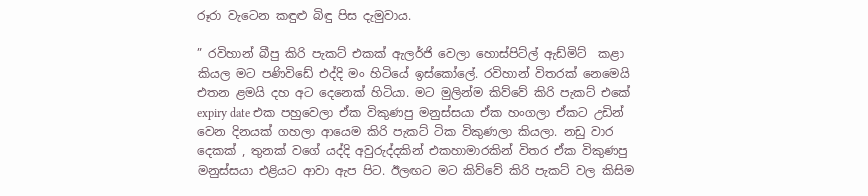රූරා වැටෙන කඳුළු බිඳු පිස දැමුවාය.

” රවිහාන් බීපු කිරි පැකට් එකක් ඇලර්ජි වෙලා හොස්පිට්ල් ඇඩ්මිට්  කළා කියල මට පණිවිඩේ එද්දි මං හිටියේ ඉස්කෝලේ. රවිහාන් විතරක් නෙමෙයි එතන ළමයි දහ අට දෙනෙක් හිටියා. මට මුලින්ම කිව්වේ කිරි පැකට් එකේ expiry date එක පහුවෙලා ඒක විකුණපු මනුස්සයා ඒක හංගලා ඒකට උඩින් වෙන දිනයක් ගහලා ආයෙම කිරි පැකට් ටික විකුණලා කියලා. නඩු වාර දෙකක් , තුනක් වගේ යද්දි අවුරුද්දකින් එකහාමාරකින් විතර ඒක විකුණපු මනුස්සයා එළියට ආවා ඇප පිට. ඊලඟට මට කිව්වේ කිරි පැකට් වල කිසිම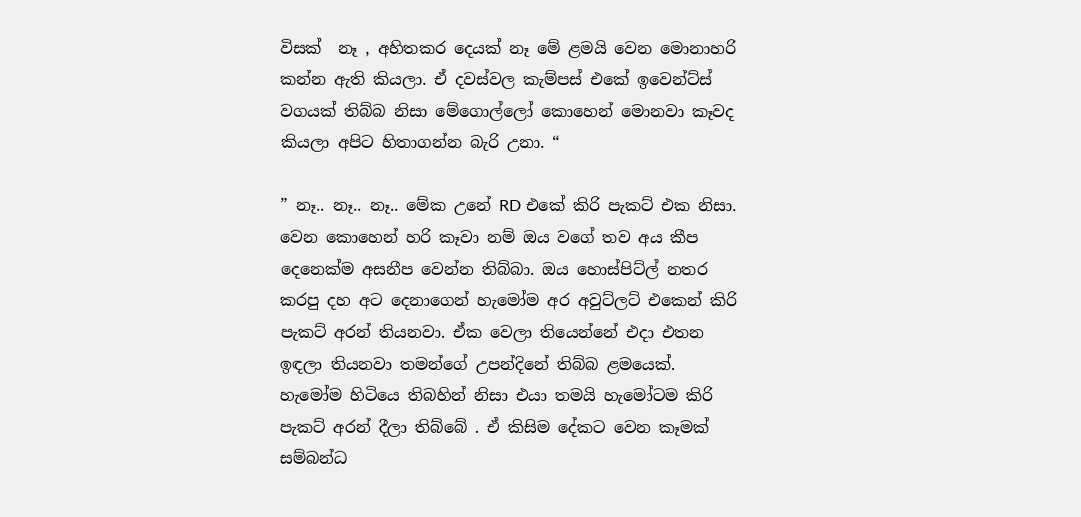විසක්  නෑ , අහිතකර දෙයක් නෑ මේ ළමයි වෙන මොනාහරි කන්න ඇති කියලා. ඒ දවස්වල කැම්පස් එකේ ඉවෙන්ට්ස් වගයක් තිබ්බ නිසා මේගොල්ලෝ කොහෙන් මොනවා කෑවද කියලා අපිට හිතාගන්න බැරි උනා. “

” නෑ.. නෑ.. නෑ.. මේක උනේ RD එකේ කිරි පැකට් එක නිසා. වෙන කොහෙන් හරි කෑවා නම් ඔය වගේ තව අය කීප දෙනෙක්ම අසනීප වෙන්න තිබ්බා. ඔය හොස්පිට්ල් නතර කරපු දහ අට දෙනාගෙන් හැමෝම අර අවුට්ලට් එකෙන් කිරි පැකට් අරන් තියනවා. ඒක වෙලා තියෙන්නේ එදා එතන ඉඳලා තියනවා තමන්ගේ උපන්දිනේ තිබ්බ ළමයෙක්. හැමෝම හිටියෙ තිබහින් නිසා එයා තමයි හැමෝටම කිරි පැකට් අරන් දීලා තිබ්බේ . ඒ කිසිම දේකට වෙන කෑමක් සම්බන්ධ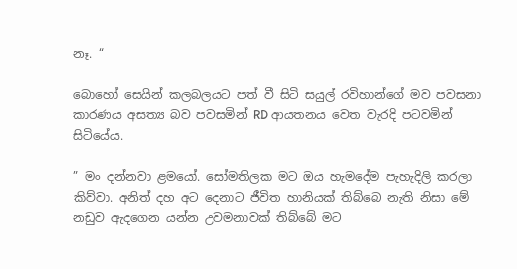නෑ. “

බොහෝ සෙයින් කලබලයට පත් වී සිටි සයුල් රවිහාන්ගේ මව පවසනා කාරණය අසත්‍ය බව පවසමින් RD ආයතනය වෙත වැරදි පටවමින් සිටියේය.

” මං දන්නවා ළමයෝ. සෝමතිලක මට ඔය හැමදේම පැහැදිලි කරලා කිව්වා. අනිත් දහ අට දෙනාට ජීවිත හානියක් තිබ්බෙ නැති නිසා මේ නඩුව ඇදගෙන යන්න උවමනාවක් තිබ්බේ මට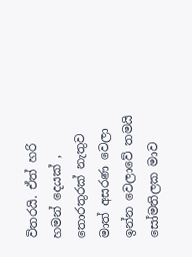විතරයි. ඒත් හරි හමන් දෙයක් , තොරතුරක් නැතුව මාත් අසරණ වෙලා ඉන්න වෙලාවේ තමයි සෝමතිලක මාව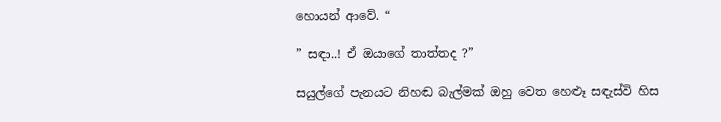හොයන් ආවේ. “

” සඳා..! ඒ ඔයාගේ තාත්තද ?”

සයුල්ගේ පැනයට නිහඬ බැල්මක් ඔහු වෙත හෙළූ සඳැස්වි හිස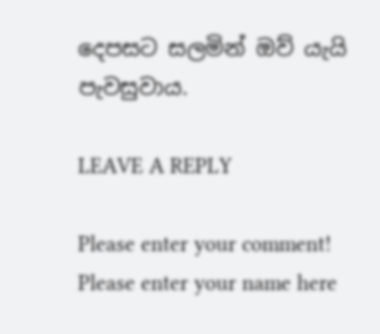දෙපසට සලමින් ඔව් යැයි පැවසුවාය.

LEAVE A REPLY

Please enter your comment!
Please enter your name here